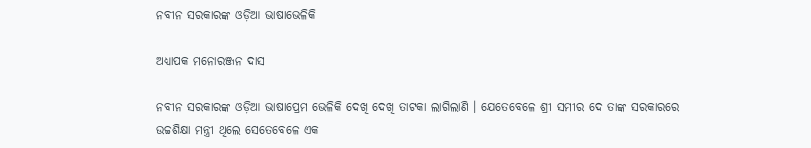ନବୀନ ସରକାରଙ୍କ ଓଡ଼ିଆ ଭାଷାଭେଳିକି

ଅଧ୍ୟାପକ ମନୋରଞ୍ଜନ ଦାସ

ନବୀନ ସରକାରଙ୍କ ଓଡ଼ିଆ ଭାଷାପ୍ରେମ ଭେଳିକି ଦେଖି ଦେଖି ତାଟକା ଲାଗିଲାଣି । ଯେତେବେଳେ ଶ୍ରୀ ସମୀର ଦେ ତାଙ୍କ ସରକାରରେ ଉଚ୍ଚଶିକ୍ଷା ମନ୍ତ୍ରୀ ଥିଲେ ସେତେବେଳେ ଏକ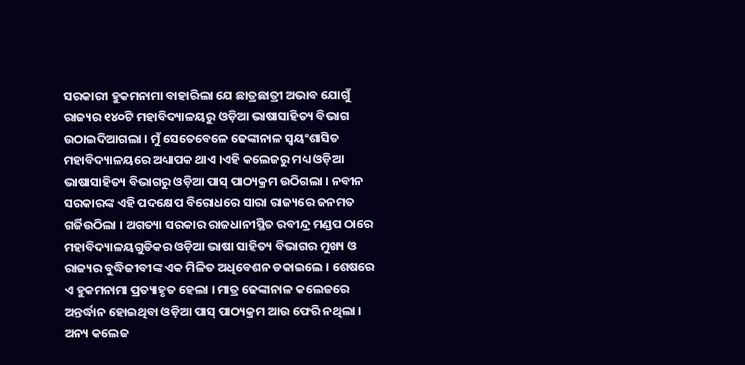ସରକାରୀ ହୁକମନାମା ବାହାରିଲା ଯେ ଛାତ୍ରଛାତ୍ରୀ ଅଭାବ ଯୋଗୁଁ ରାଜ୍ୟର ୧୪୦ଟି ମହାବିଦ୍ୟାଳୟରୁ ଓଡ଼ିଆ ଭାଷାସାହିତ୍ୟ ବିଭାଗ ଉଠାଇଦିଆଗଲା । ମୁଁ ସେତେବେଳେ ଢେଙ୍କାନାଳ ସ୍ବୟଂଶାସିତ ମହାବିଦ୍ୟାଳୟରେ ଅଧ୍ୟାପକ ଥାଏ ।ଏହି କଲେଜରୁ ମଧ୍ୟ ଓଡ଼ିଆ ଭାଷାସାହିତ୍ୟ ବିଭାଗରୁ ଓଡ଼ିଆ ପାସ୍ ପାଠ୍ୟକ୍ରମ ଉଠିଗଲା । ନବୀନ ସରକାରଙ୍କ ଏହି ପଦକ୍ଷେପ ବିରୋଧରେ ସାରା ରାଜ୍ୟରେ ଜନମତ ଗର୍ଜିଉଠିଲା । ଅଗତ୍ୟା ସରକାର ରାଜଧାନୀସ୍ଥିତ ରବୀନ୍ଦ୍ର ମଣ୍ଡପ ଠାରେ ମହାବିଦ୍ୟାଳୟଗୁଡିକର ଓଡ଼ିଆ ଭାଷା ସାହିତ୍ୟ ବିଭାଗର ମୁଖ୍ୟ ଓ ରାଜ୍ୟର ବୁଦ୍ଧିଜୀବୀଙ୍କ ଏକ ମିଳିତ ଅଧିବେଶନ ଡକାଇଲେ । ଶେଷରେ ଏ ହୁକମନାମା ପ୍ରତ୍ୟାହୃତ ହେଲା । ମାତ୍ର ଢେଙ୍କାନାଳ କଲେଜରେ ଅନ୍ତର୍ଦ୍ଧାନ ହୋଇଥିବା ଓଡ଼ିଆ ପାସ୍ ପାଠ୍ୟକ୍ରମ ଆଉ ଫେରି ନଥିଲା । ଅନ୍ୟ କଲେଜ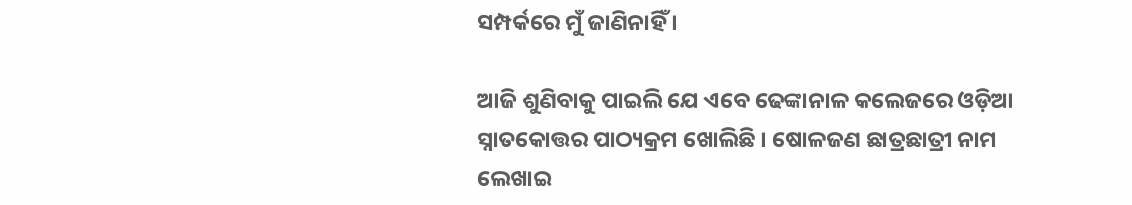ସମ୍ପର୍କରେ ମୁଁ ଜାଣିନାହିଁ ।

ଆଜି ଶୁଣିବାକୁ ପାଇଲି ଯେ ଏବେ ଢେଙ୍କାନାଳ କଲେଜରେ ଓଡ଼ିଆ ସ୍ନାତକୋତ୍ତର ପାଠ୍ୟକ୍ରମ ଖୋଲିଛି । ଷୋଳଜଣ ଛାତ୍ରଛାତ୍ରୀ ନାମ ଲେଖାଇ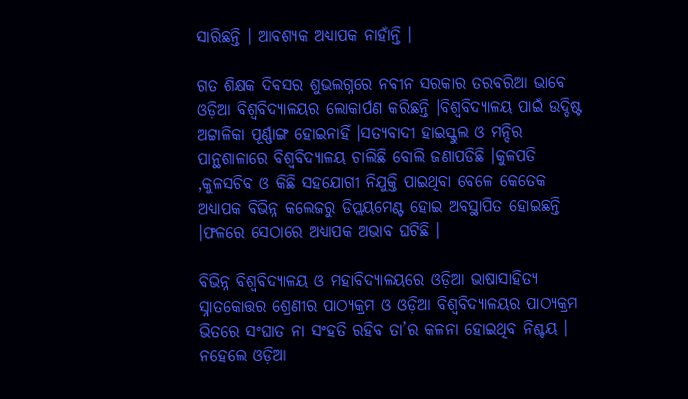ସାରିଛନ୍ତି । ଆବଶ୍ୟକ ଅଧ୍ୟାପକ ନାହାଁନ୍ତି ।

ଗତ ଶିକ୍ଷକ ଦିବସର ଶୁଭଲଗ୍ନରେ ନବୀନ ସରକାର ତରବରିଆ ଭାବେ ଓଡ଼ିଆ ବିଶ୍ଵବିଦ୍ୟାଳୟର ଲୋକାର୍ପଣ କରିଛନ୍ତି ।ବିଶ୍ଵବିଦ୍ୟାଳୟ ପାଇଁ ଉଦ୍ଦିଷ୍ଟ ଅଟ୍ଟାଳିକା ପୂର୍ଣ୍ଣାଙ୍ଗ ହୋଇନାହିଁ ।ସତ୍ୟବାଦୀ ହାଇସ୍କୁଲ ଓ ମନ୍ଦିର ପାନ୍ଥଶାଳାରେ ବିଶ୍ଵବିଦ୍ୟାଳୟ ଚାଲିଛି ବୋଲି ଜଣାପଡିଛି ।କୁଳପତି ,କୁଳସଚିବ ଓ କିଛି ସହଯୋଗୀ ନିଯୁକ୍ତି ପାଇଥିବା ବେଳେ କେତେକ ଅଧ୍ୟାପକ ବିଭିନ୍ନ କଲେଜରୁ ଡିପ୍ଲୟମେଣ୍ଟ ହୋଇ ଅବସ୍ଥାପିତ ହୋଇଛନ୍ତି ।ଫଳରେ ସେଠାରେ ଅଧ୍ୟାପକ ଅଭାବ ଘଟିଛି ।

ବିଭିନ୍ନ ବିଶ୍ଵବିଦ୍ୟାଳୟ ଓ ମହାବିଦ୍ୟାଳୟରେ ଓଡ଼ିଆ ଭାଷାସାହିତ୍ୟ ସ୍ନାତକୋତ୍ତର ଶ୍ରେଣୀର ପାଠ୍ୟକ୍ରମ ଓ ଓଡ଼ିଆ ବିଶ୍ଵବିଦ୍ୟାଳୟର ପାଠ୍ୟକ୍ରମ ଭିତରେ ସଂଘାତ ନା ସଂହତି ରହିବ ତା’ର କଳନା ହୋଇଥିବ ନିଶ୍ଚୟ । ନହେଲେ ଓଡ଼ିଆ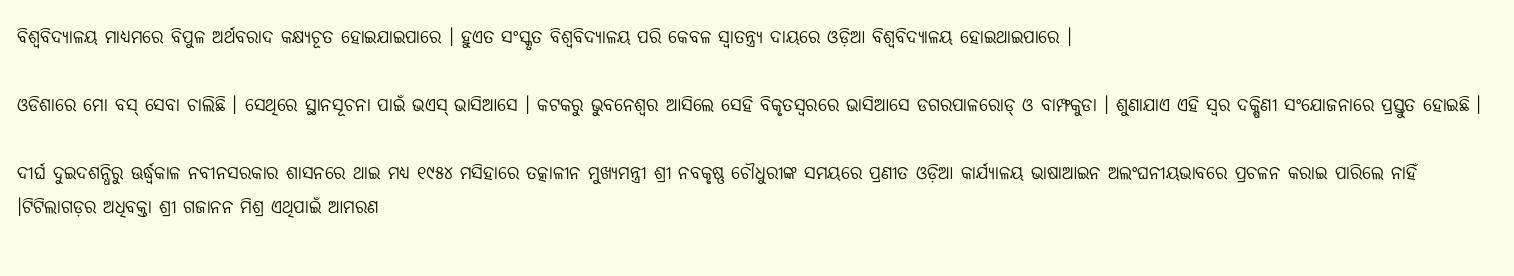ବିଶ୍ଵବିଦ୍ୟାଳୟ ମାଧ୍ୟମରେ ବିପୁଳ ଅର୍ଥବରାଦ କକ୍ଷ୍ୟଚୂତ ହୋଇଯାଇପାରେ । ହୁଏତ ସଂସ୍କୃତ ବିଶ୍ଵବିଦ୍ୟାଳୟ ପରି କେବଳ ସ୍ଵାତନ୍ତ୍ର୍ୟ ଦାୟରେ ଓଡ଼ିଆ ବିଶ୍ଵବିଦ୍ୟାଳୟ ହୋଇଥାଇପାରେ ।

ଓଡିଶାରେ ମୋ ବସ୍ ସେବା ଚାଲିଛି । ସେଥିରେ ସ୍ଥାନସୂଚନା ପାଇଁ ଭଏସ୍ ଭାସିଆସେ । କଟକରୁ ଭୁବନେଶ୍ୱର ଆସିଲେ ସେହି ବିକୃତସ୍ଵରରେ ଭାସିଆସେ ଡଗରପାଳରୋଡ୍ ଓ ବାମ୍ଫକୁଡା । ଶୁଣାଯାଏ ଏହି ସ୍ଵର ଦକ୍ଷିଣୀ ସଂଯୋଜନାରେ ପ୍ରସ୍ତୁତ ହୋଇଛି ।

ଦୀର୍ଘ ଦୁଇଦଶନ୍ଧିରୁ ଊର୍ଦ୍ଧ୍ଵକାଳ ନବୀନସରକାର ଶାସନରେ ଥାଇ ମଧ୍ୟ ୧୯୫୪ ମସିହାରେ ତତ୍କାଳୀନ ମୁଖ୍ୟମନ୍ତ୍ରୀ ଶ୍ରୀ ନବକୃଷ୍ଣ ଚୌଧୁରୀଙ୍କ ସମୟରେ ପ୍ରଣୀତ ଓଡ଼ିଆ କାର୍ଯ୍ୟାଳୟ ଭାଷାଆଇନ ଅଲଂଘନୀୟଭାବରେ ପ୍ରଚଳନ କରାଇ ପାରିଲେ ନାହିଁ ।ଟିଟିଲାଗଡ଼ର ଅଧିବକ୍ତା ଶ୍ରୀ ଗଜାନନ ମିଶ୍ର ଏଥିପାଇଁ ଆମରଣ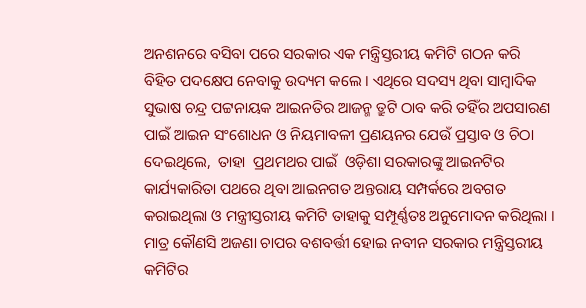ଅନଶନରେ ବସିବା ପରେ ସରକାର ଏକ ମନ୍ତ୍ରିସ୍ତରୀୟ କମିଟି ଗଠନ କରି ବିହିତ ପଦକ୍ଷେପ ନେବାକୁ ଉଦ୍ୟମ କଲେ । ଏଥିରେ ସଦସ୍ୟ ଥିବା ସାମ୍ବାଦିକ ସୁଭାଷ ଚନ୍ଦ୍ର ପଟ୍ଟନାୟକ ଆଇନତିର ଆଜନ୍ମ ତ୍ରୁଟି ଠାବ କରି ତହିଁର ଅପସାରଣ ପାଇଁ ଆଇନ ସଂଶୋଧନ ଓ ନିୟମାବଳୀ ପ୍ରଣୟନର ଯେଉଁ ପ୍ରସ୍ତାବ ଓ ଚିଠା ଦେଇଥିଲେ,  ତାହା  ପ୍ରଥମଥର ପାଇଁ  ଓଡ଼ିଶା ସରକାରଙ୍କୁ ଆଇନଟିର କାର୍ଯ୍ୟକାରିତା ପଥରେ ଥିବା ଆଇନଗତ ଅନ୍ତରାୟ ସମ୍ପର୍କରେ ଅବଗତ କରାଇଥିଲା ଓ ମନ୍ତ୍ରୀସ୍ତରୀୟ କମିଟି ତାହାକୁ ସମ୍ପୂର୍ଣ୍ଣତଃ ଅନୁମୋଦନ କରିଥିଲା । ମାତ୍ର କୌଣସି ଅଜଣା ଚାପର ବଶବର୍ତ୍ତୀ ହୋଇ ନବୀନ ସରକାର ମନ୍ତ୍ରିସ୍ତରୀୟ କମିଟିର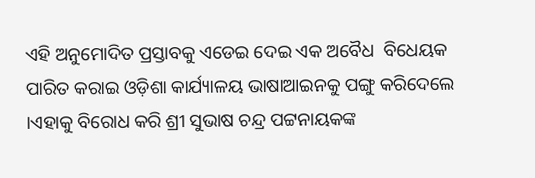ଏହି ଅନୁମୋଦିତ ପ୍ରସ୍ତାବକୁ ଏଡେଇ ଦେଇ ଏକ ଅବୈଧ  ବିଧେୟକ ପାରିତ କରାଇ ଓଡ଼ିଶା କାର୍ଯ୍ୟାଳୟ ଭାଷାଆଇନକୁ ପଙ୍ଗୁ କରିଦେଲେ ।ଏହାକୁ ବିରୋଧ କରି ଶ୍ରୀ ସୁଭାଷ ଚନ୍ଦ୍ର ପଟ୍ଟନାୟକଙ୍କ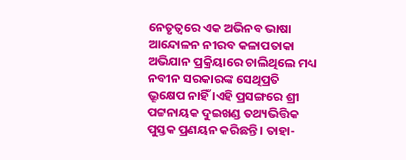ନେତୃତ୍ବରେ ଏକ ଅଭିନବ ଭାଷା ଆନ୍ଦୋଳନ ନୀରବ କଳାପତାକା ଅଭିଯାନ ପ୍ରକ୍ରିୟାରେ ଚାଲିଥିଲେ ମଧ୍ୟ ନବୀନ ସରକାରଙ୍କ ସେଥିପ୍ରତି ଭ୍ରୂକ୍ଷେପ ନାହିଁ ।ଏହି ପ୍ରସଙ୍ଗରେ ଶ୍ରୀ ପଟ୍ଟନାୟକ ଦୁଇଖଣ୍ଡ ତଥ୍ୟଭିତ୍ତିକ ପୁସ୍ତକ ପ୍ରଣୟନ କରିଛନ୍ତି । ତାହା-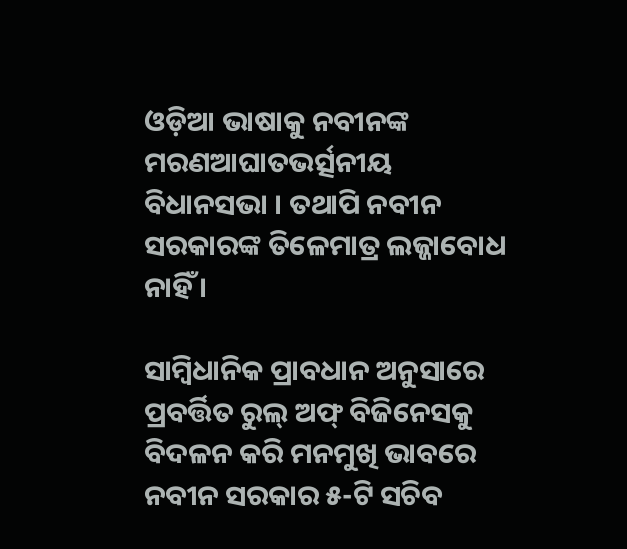ଓଡ଼ିଆ ଭାଷାକୁ ନବୀନଙ୍କ ମରଣଆଘାତଭର୍ତ୍ସନୀୟ ବିଧାନସଭା । ତଥାପି ନବୀନ ସରକାରଙ୍କ ତିଳେମାତ୍ର ଲଜ୍ଜାବୋଧ ନାହିଁ ।

ସାମ୍ବିଧାନିକ ପ୍ରାବଧାନ ଅନୁସାରେ ପ୍ରବର୍ତ୍ତିତ ରୁଲ୍ ଅଫ୍ ବିଜିନେସକୁ ବିଦଳନ କରି ମନମୁଖି ଭାବରେ ନବୀନ ସରକାର ୫-ଟି ସଚିବ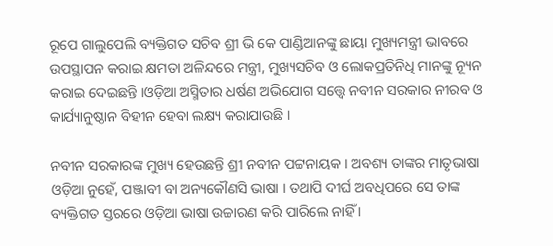ରୂପେ ଗାଲୁପେଲି ବ୍ୟକ୍ତିଗତ ସଚିବ ଶ୍ରୀ ଭି କେ ପାଣ୍ଡିଆନଙ୍କୁ ଛାୟା ମୁଖ୍ୟମନ୍ତ୍ରୀ ଭାବରେ ଉପସ୍ଥାପନ କରାଇ କ୍ଷମତା ଅଳିନ୍ଦରେ ମନ୍ତ୍ରୀ, ମୁଖ୍ୟସଚିବ ଓ ଲୋକପ୍ରତିନିଧି ମାନଙ୍କୁ ନ୍ୟୂନ କରାଇ ଦେଇଛନ୍ତି ।ଓଡ଼ିଆ ଅସ୍ମିତାର ଧର୍ଷଣ ଅଭିଯୋଗ ସତ୍ତ୍ୱେ ନବୀନ ସରକାର ନୀରବ ଓ କାର୍ଯ୍ୟାନୁଷ୍ଠାନ ବିହୀନ ହେବା ଲକ୍ଷ୍ୟ କରାଯାଉଛି ।

ନବୀନ ସରକାରଙ୍କ ମୁଖ୍ୟ ହେଉଛନ୍ତି ଶ୍ରୀ ନବୀନ ପଟ୍ଟନାୟକ । ଅବଶ୍ୟ ତାଙ୍କର ମାତୃଭାଷା ଓଡ଼ିଆ ନୁହେଁ, ପଞ୍ଜାବୀ ବା ଅନ୍ୟକୌଣସି ଭାଷା । ତଥାପି ଦୀର୍ଘ ଅବଧିପରେ ସେ ତାଙ୍କ ବ୍ୟକ୍ତିଗତ ସ୍ତରରେ ଓଡ଼ିଆ ଭାଷା ଉଚ୍ଚାରଣ କରି ପାରିଲେ ନାହିଁ ।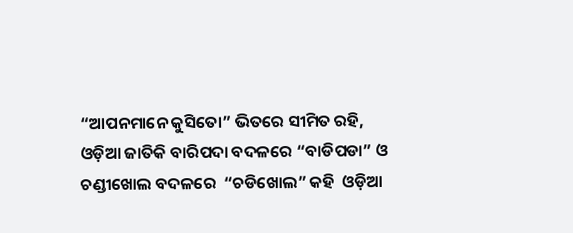“ଆପନମାନେ କୁସିତୋ” ଭିତରେ ସୀମିତ ରହି, ଓଡ଼ିଆ ଜାତିକି ବାରିପଦା ବଦଳରେ “ବାଡିପଡା” ଓ  ଚଣ୍ଡୀଖୋଲ ବଦଳରେ  “ଚଡିଖୋଲ” କହି  ଓଡ଼ିଆ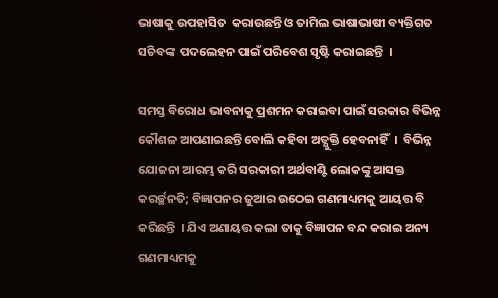ଭାଷାକୁ ଉପହାସିତ  କରାଉଛନ୍ତି ଓ ତାମିଲ ଭାଷାଭାଷୀ ବ୍ୟକ୍ତିଗତ ସଚିବଙ୍କ  ପଦଲେହନ ପାଇଁ ପରିବେଶ ସୃଷ୍ଟି କରାଇଛନ୍ତି  ।

ସମସ୍ତ ବିରୋଧ ଭାବନାକୁ ପ୍ରଶମନ କରାଇବା ପାଇଁ ସରକାର ବିଭିନ୍ନ କୌଶଳ ଆପଣାଇଛନ୍ତି ବୋଲି କହିବା ଅତ୍ଯୁକ୍ତି ହେବନାହିଁ  ।  ବିଭିନ୍ନ ଯୋଜନା ଆରମ୍ଭ କରି ସରକାରୀ ଅର୍ଥବାଣ୍ଟି ଲୋକଙ୍କୁ ଆସକ୍ତ କରର୍ଚ୍ଛନତି; ବିଜ୍ଞାପନର ଜୁଆର ଉଠେଇ ଗଣମାଧ୍ୟମକୁ ଆୟତ୍ତ ବି କରିଛନ୍ତି  । ଯିଏ ଅଣାୟତ୍ତ କଲା ତାକୁ ବିଜ୍ଞାପନ ବନ୍ଦ କରାଇ ଅନ୍ୟ ଗଣମାଧ୍ୟମକୁ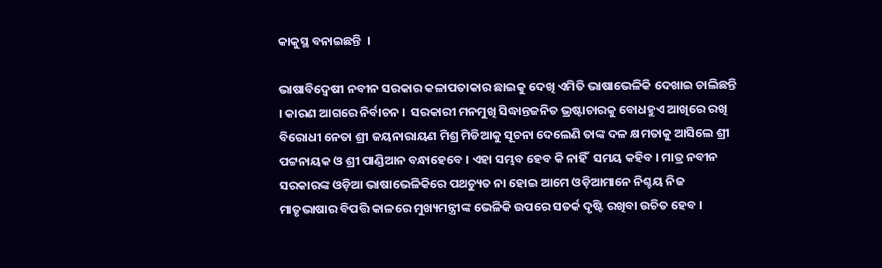କାକୁସ୍ଥ ବନାଇଛନ୍ତି  ।

ଭାଷାବିଦ୍ଵେଷୀ ନବୀନ ସରକାର କଳାପତାକାର ଛାଇକୁ ଦେଖି ଏମିତି ଭାଷାଭେଳିକି ଦେଖାଇ ଚାଲିଛନ୍ତି । କାରଣ ଆଗରେ ନିର୍ବାଚନ ।  ସରକାରୀ ମନମୁଖି ସିଦ୍ଧାନ୍ତଜନିତ ଭ୍ରଷ୍ଟାଚାରକୁ ବୋଧହୁଏ ଆଖିରେ ରଖି ବିରୋଧୀ ନେତା ଶ୍ରୀ ଜୟନାରାୟଣ ମିଶ୍ର ମିଡିଆକୁ ସୂଚନା ଦେଲେଣି ତାଙ୍କ ଦଳ କ୍ଷମତାକୁ ଆସିଲେ ଶ୍ରୀ ପଟ୍ଟନାୟକ ଓ ଶ୍ରୀ ପାଣ୍ଡିଆନ ବନ୍ଧାହେବେ । ଏହା ସମ୍ଭବ ହେବ କି ନାହିଁ  ସମୟ କହିବ । ମାତ୍ର ନବୀନ ସରକାରଙ୍କ ଓଡ଼ିଆ ଭାଷାଭେଳିକିରେ ପଥଚ୍ୟୁତ ନା ହୋଇ ଆମେ ଓଡ଼ିଆମାନେ ନିଶ୍ଚୟ ନିଜ ମାତୃଭାଷାର ବିପତ୍ତି କାଳରେ ମୁଖ୍ୟମନ୍ତ୍ରୀଙ୍କ ଭେଳିକି ଉପରେ ସତର୍କ ଦୃଷ୍ଟି ରଖିବା ଉଚିତ ହେବ ।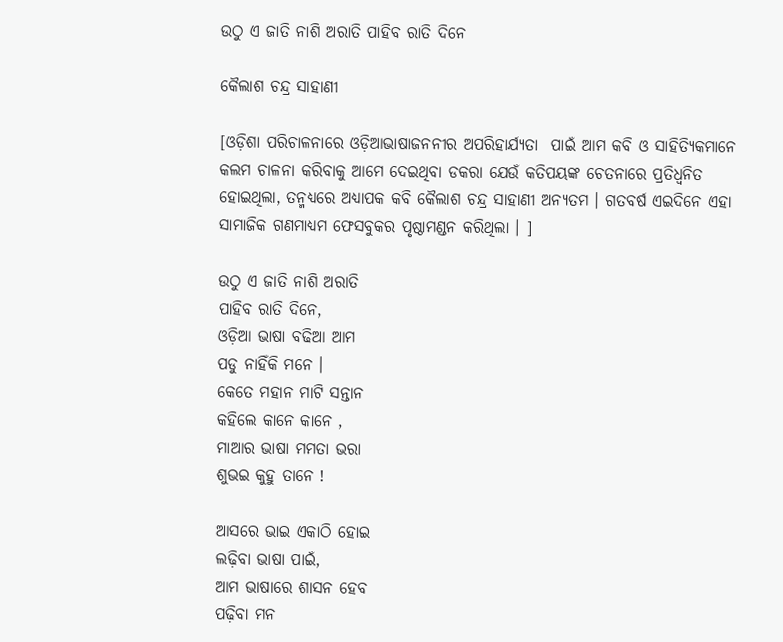ଉଠୁ ଏ ଜାତି ନାଶି ଅରାତି ପାହିବ ରାତି ଦିନେ

କୈଲାଶ ଚନ୍ଦ୍ର ସାହାଣୀ

[ଓଡ଼ିଶା ପରିଚାଳନାରେ ଓଡ଼ିଆଭାଷାଜନନୀର ଅପରିହାର୍ଯ୍ୟତା  ପାଇଁ ଆମ କବି ଓ ସାହିତ୍ୟିକମାନେ କଲମ ଚାଳନା କରିବାକୁ ଆମେ ଦେଇଥିବା ଡକରା ଯେଉଁ କତିପୟଙ୍କ ଚେତନାରେ ପ୍ରତିଧ୍ଵନିତ ହୋଇଥିଲା, ତନ୍ମଧ୍ୟରେ ଅଧ୍ୟାପକ କବି କୈଲାଶ ଚନ୍ଦ୍ର ସାହାଣୀ ଅନ୍ୟତମ । ଗତବର୍ଷ ଏଇଦିନେ ଏହା ସାମାଜିକ ଗଣମାଧ୍ୟମ ଫେସବୁକର ପୃଷ୍ଠାମଣ୍ଡନ କରିଥିଲା । ]

ଉଠୁ ଏ ଜାତି ନାଶି ଅରାତି
ପାହିବ ରାତି ଦିନେ,
ଓଡ଼ିଆ ଭାଷା ବଢିଆ ଆମ
ପଡୁ ନାହିଁକି ମନେ ।
କେତେ ମହାନ ମାଟି ସନ୍ତାନ
କହିଲେ କାନେ କାନେ ,
ମାଆର ଭାଷା ମମତା ଭରା
ଶୁଭଇ କୁହୁ ତାନେ !

ଆସରେ ଭାଇ ଏକାଠି ହୋଇ
ଲଢ଼ିବା ଭାଷା ପାଇଁ,
ଆମ ଭାଷାରେ ଶାସନ ହେବ
ପଢ଼ିବା ମନ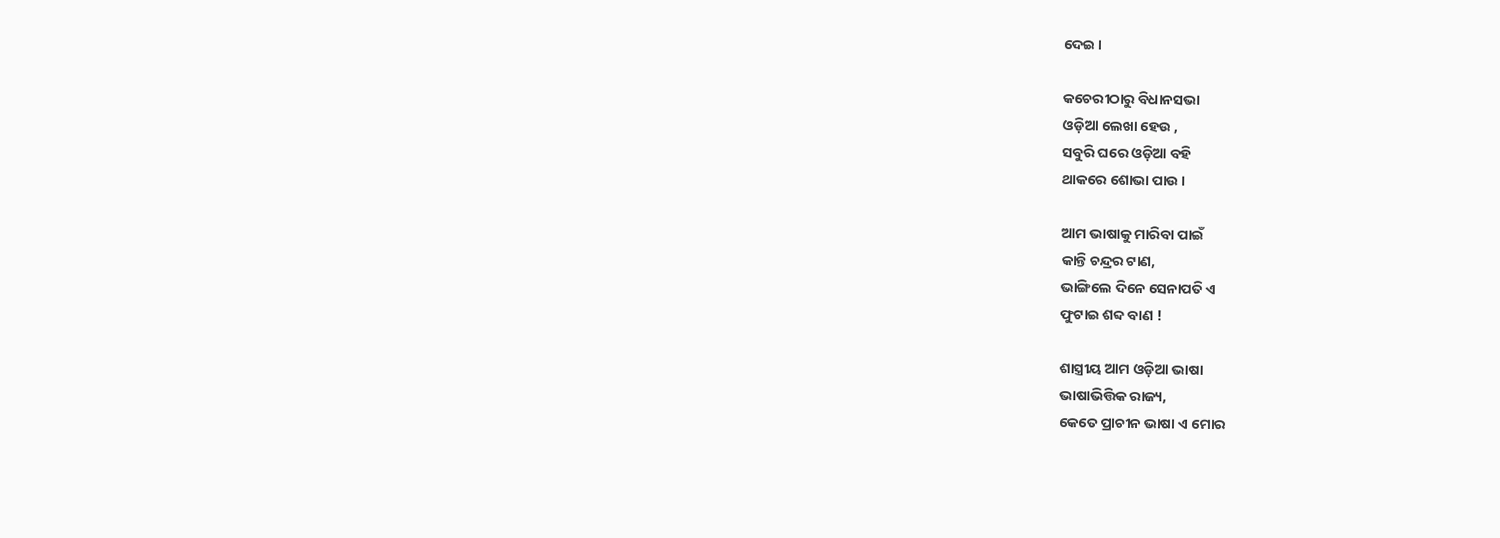ଦେଇ ।

କଚେରୀଠାରୁ ବିଧାନସଭା
ଓଡ଼ିଆ ଲେଖା ହେଉ ,
ସବୁରି ଘରେ ଓଡ଼ିଆ ବହି
ଥାକରେ ଶୋଭା ପାଉ ।

ଆମ ଭାଷାକୁ ମାରିବା ପାଇଁ
କାନ୍ତି ଚନ୍ଦ୍ରର ଟାଣ,
ଭାଙ୍ଗିଲେ ଦିନେ ସେନାପତି ଏ
ଫୁଟାଇ ଶବ୍ଦ ବାଣ !

ଶାସ୍ତ୍ରୀୟ ଆମ ଓଡ଼ିଆ ଭାଷା
ଭାଷାଭିତ୍ତିକ ରାଜ୍ୟ,
କେତେ ପ୍ରାଚୀନ ଭାଷା ଏ ମୋର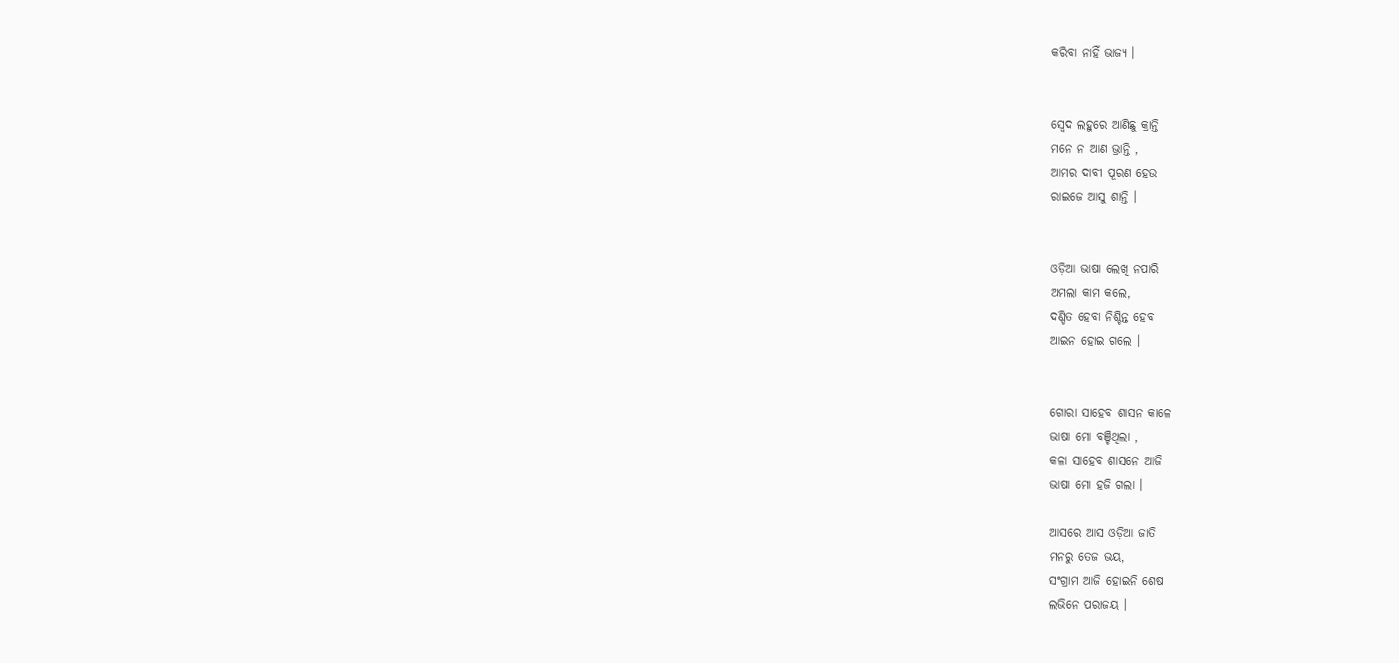କରିବା ନାହିଁ ଭାଜ୍ୟ ।


ସ୍ଵେଦ ଲହୁରେ ଆଣିଛୁ କ୍ରାନ୍ତି
ମନେ ନ ଆଣ ଭ୍ରାନ୍ତି ,
ଆମର ଦାବୀ ପୂରଣ ହେଉ
ରାଇଜେ ଆସୁ ଶାନ୍ତି ।


ଓଡ଼ିଆ ଭାଷା ଲେଖି ନପାରି
ଅମଲା କାମ କଲେ,
ଦଣ୍ଡିତ ହେବା ନିଶ୍ଚିନ୍ତ ହେବ
ଆଇନ ହୋଇ ଗଲେ ।


ଗୋରା ସାହେବ ଶାସନ କାଳେ
ଭାଷା ମୋ ବଞ୍ଚିଥିଲା ,
କଳା ସାହେବ ଶାସନେ ଆଜି
ଭାଷା ମୋ ହଜି ଗଲା ।

ଆସରେ ଆସ ଓଡ଼ିଆ ଜାତି
ମନରୁ ତେଜ ଭୟ,
ସଂଗ୍ରାମ ଆଜି ହୋଇନି ଶେଷ
ଲଭିନେ ପରାଜୟ ।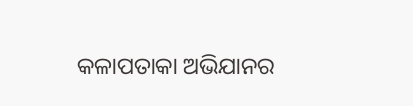କଳାପତାକା ଅଭିଯାନର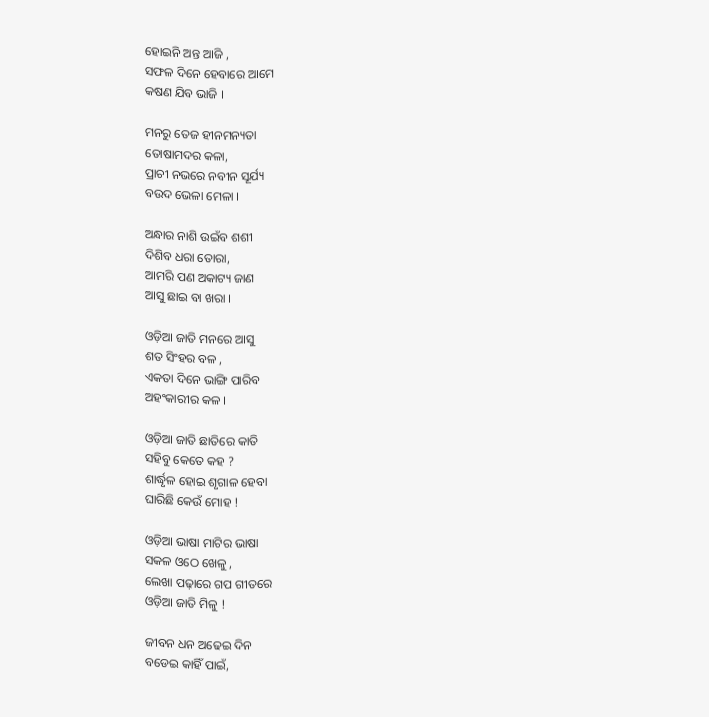ହୋଇନି ଅନ୍ତ ଆଜି ,
ସଫଳ ଦିନେ ହେବାରେ ଆମେ
କଷଣ ଯିବ ଭାଜି ।

ମନରୁ ତେଜ ହୀନମନ୍ୟତା
ତୋଷାମଦର କଳା,
ପ୍ରାଚୀ ନଭରେ ନବୀନ ସୂର୍ଯ୍ୟ
ବଉଦ ଭେଳା ମେଳା ।

ଅନ୍ଧାର ନାଶି ଉଇଁବ ଶଶୀ
ଦିଶିବ ଧରା ତୋରା,
ଆମରି ପଣ ଅକାଟ୍ୟ ଜାଣ
ଆସୁ ଛାଇ ବା ଖରା ।

ଓଡ଼ିଆ ଜାତି ମନରେ ଆସୁ
ଶତ ସିଂହର ବଳ ,
ଏକତା ଦିନେ ଭାଙ୍ଗି ପାରିବ
ଅହଂକାରୀର କଳ ।

ଓଡ଼ିଆ ଜାତି ଛାତିରେ କାତି
ସହିବୁ କେତେ କହ ?
ଶାର୍ଦ୍ଧୃଳ ହୋଇ ଶୃଗାଳ ହେବା
ଘାରିଛି କେଉଁ ମୋହ !

ଓଡ଼ିଆ ଭାଷା ମାଟିର ଭାଷା
ସକଳ ଓଠେ ଖେଳୁ ,
ଲେଖା ପଢ଼ାରେ ଗପ ଗୀତରେ
ଓଡ଼ିଆ ଜାତି ମିଳୁ !

ଜୀବନ ଧନ ଅଢେଇ ଦିନ
ବଡେଇ କାହିଁ ପାଇଁ,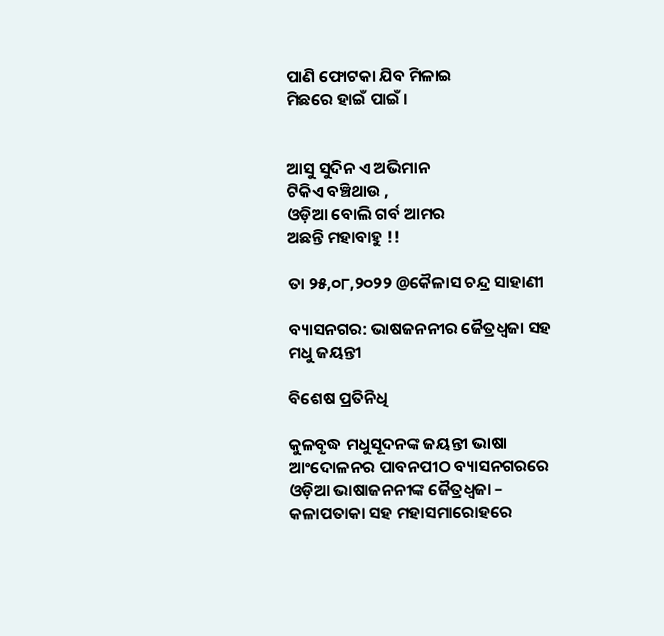ପାଣି ଫୋଟକା ଯିବ ମିଳାଇ
ମିଛରେ ହାଇଁ ପାଇଁ ।


ଆସୁ ସୁଦିନ ଏ ଅଭିମାନ
ଟିକିଏ ବଞ୍ଚିଥାଉ ,
ଓଡ଼ିଆ ବୋଲି ଗର୍ବ ଆମର
ଅଛନ୍ତି ମହାବାହୁ !!

ତା ୨୫,୦୮,୨୦୨୨ @କୈଳାସ ଚନ୍ଦ୍ର ସାହାଣୀ

ବ୍ୟାସନଗର: ଭାଷଜନନୀର ଜୈତ୍ରଧ୍ଵଜା ସହ ମଧୁ ଜୟନ୍ତୀ

ବିଶେଷ ପ୍ରତିନିଧି

କୁଳବୃଦ୍ଧ ମଧୁସୂଦନଙ୍କ ଜୟନ୍ତୀ ଭାଷା ଆଂଦୋଳନର ପାବନପୀଠ ବ୍ୟାସନଗରରେ ଓଡ଼ିଆ ଭାଷାଜନନୀଙ୍କ ଜୈତ୍ରଧ୍ଵଜା – କଳାପତାକା ସହ ମହାସମାରୋହରେ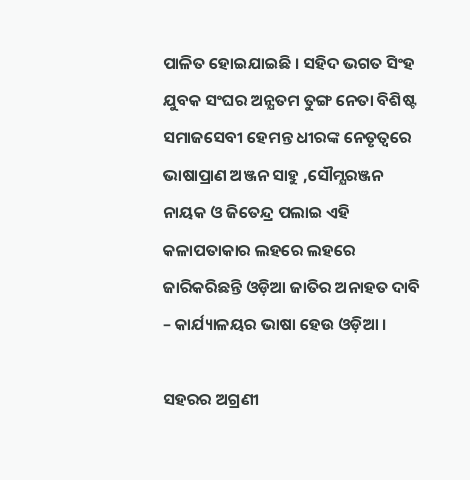ପାଳିତ ହୋଇଯାଇଛି । ସହିଦ ଭଗତ ସିଂହ ଯୁବକ ସଂଘର ଅନ୍ଯତମ ତୁଙ୍ଗ ନେତା ବିଶିଷ୍ଟ ସମାଜସେବୀ ହେମନ୍ତ ଧୀରଙ୍କ ନେତୃତ୍ବରେ ଭାଷାପ୍ରାଣ ଅଞ୍ଜନ ସାହୁ ,ସୌମ୍ଯରଞ୍ଜନ ନାୟକ ଓ ଜିତେନ୍ଦ୍ର ପଲାଇ ଏହି କଳାପତାକାର ଲହରେ ଲହରେ ଜାରିକରିଛନ୍ତି ଓଡ଼ିଆ ଜାତିର ଅନାହତ ଦାବି – କାର୍ଯ୍ୟାଳୟର ଭାଷା ହେଉ ଓଡ଼ିଆ ।

ସହରର ଅଗ୍ରଣୀ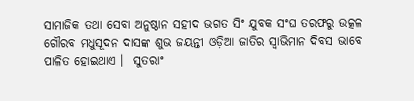ସାମାଜିକ ତଥା ସେବା ଅନୁଷ୍ଠାନ ସହୀଦ ଭଗତ ସିଂ ଯୁବକ ସଂଘ ତରଫରୁ ଉତ୍କଳ ଗୌରବ ମଧୁସୂଦନ ଦାସଙ୍କ ଶୁଭ ଜୟନ୍ତୀ ଓଡ଼ିଆ ଜାତିର ସ୍ୱାଭିମାନ ଦିବସ ଭାବେ ପାଳିତ ହୋଇଥାଏ ।  ସୁତରାଂ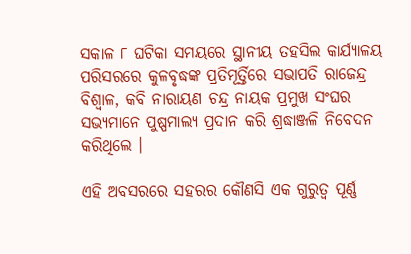ସକାଳ ୮ ଘଟିକା ସମୟରେ ସ୍ଥାନୀୟ ତହସିଲ କାର୍ଯ୍ୟାଳୟ ପରିସରରେ କୁଳବୃଦ୍ଧଙ୍କ ପ୍ରତିମୂର୍ତ୍ତିରେ ସଭାପତି ରାଜେନ୍ଦ୍ର ବିଶ୍ଵାଳ, କବି ନାରାୟଣ ଚନ୍ଦ୍ର ନାୟକ ପ୍ରମୁଖ ସଂଘର ସଭ୍ୟମାନେ ପୁଷ୍ପମାଲ୍ୟ ପ୍ରଦାନ କରି ଶ୍ରଦ୍ଧାଞ୍ଜଳି ନିବେଦନ କରିଥିଲେ ।

ଏହି ଅବସରରେ ସହରର କୌଣସି ଏକ ଗୁରୁତ୍ୱ ପୂର୍ଣ୍ଣ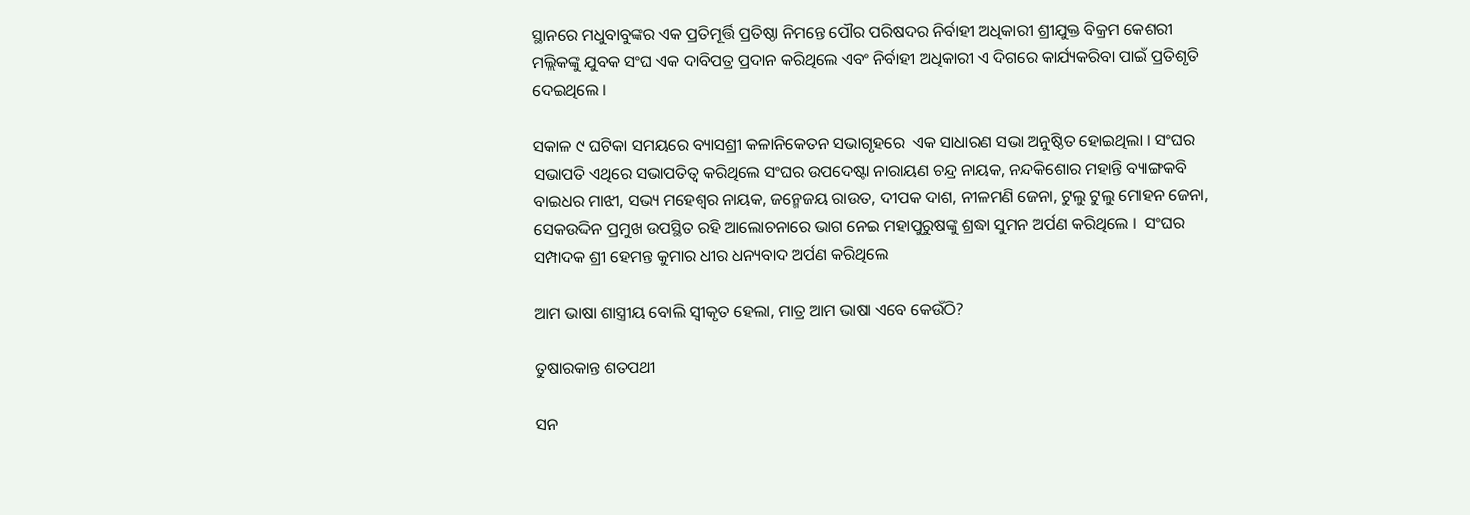ସ୍ଥାନରେ ମଧୁବାବୁଙ୍କର ଏକ ପ୍ରତିମୂର୍ତ୍ତି ପ୍ରତିଷ୍ଠା ନିମନ୍ତେ ପୌର ପରିଷଦର ନିର୍ବାହୀ ଅଧିକାରୀ ଶ୍ରୀଯୁକ୍ତ ବିକ୍ରମ କେଶରୀ ମଲ୍ଲିକଙ୍କୁ ଯୁବକ ସଂଘ ଏକ ଦାବିପତ୍ର ପ୍ରଦାନ କରିଥିଲେ ଏବଂ ନିର୍ବାହୀ ଅଧିକାରୀ ଏ ଦିଗରେ କାର୍ଯ୍ୟକରିବା ପାଇଁ ପ୍ରତିଶୃତି ଦେଇଥିଲେ ।

ସକାଳ ୯ ଘଟିକା ସମୟରେ ବ୍ୟାସଶ୍ରୀ କଳାନିକେତନ ସଭାଗୃହରେ  ଏକ ସାଧାରଣ ସଭା ଅନୁଷ୍ଠିତ ହୋଇଥିଲା । ସଂଘର ସଭାପତି ଏଥିରେ ସଭାପତିତ୍ୱ କରିଥିଲେ ସଂଘର ଉପଦେଷ୍ଟା ନାରାୟଣ ଚନ୍ଦ୍ର ନାୟକ, ନନ୍ଦକିଶୋର ମହାନ୍ତି ବ୍ୟାଙ୍ଗକବି ବାଇଧର ମାଝୀ, ସଭ୍ୟ ମହେଶ୍ୱର ନାୟକ, ଜନ୍ମେଜୟ ରାଉତ, ଦୀପକ ଦାଶ, ନୀଳମଣି ଜେନା, ଟୁଲୁ ଟୁଲୁ ମୋହନ ଜେନା, ସେକଉଦ୍ଦିନ ପ୍ରମୁଖ ଉପସ୍ଥିତ ରହି ଆଲୋଚନାରେ ଭାଗ ନେଇ ମହାପୁରୁଷଙ୍କୁ ଶ୍ରଦ୍ଧା ସୁମନ ଅର୍ପଣ କରିଥିଲେ ।  ସଂଘର ସମ୍ପାଦକ ଶ୍ରୀ ହେମନ୍ତ କୁମାର ଧୀର ଧନ୍ୟବାଦ ଅର୍ପଣ କରିଥିଲେ

ଆମ ଭାଷା ଶାସ୍ତ୍ରୀୟ ବୋଲି ସ୍ବୀକୃତ ହେଲା, ମାତ୍ର ଆମ ଭାଷା ଏବେ କେଉଁଠି?

ତୁଷାରକାନ୍ତ ଶତପଥୀ

ସନ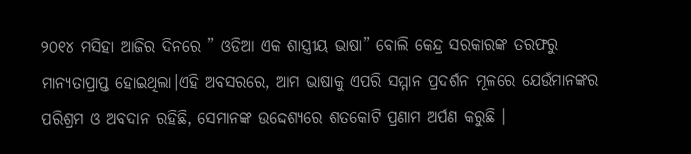୨୦୧୪ ମସିହା ଆଜିର ଦିନରେ ” ଓଡିଆ ଏକ ଶାସ୍ତ୍ରୀୟ ଭାଷା” ବୋଲି କେନ୍ଦ୍ର ସରକାରଙ୍କ ତରଫରୁ ମାନ୍ୟତାପ୍ରାପ୍ତ ହୋଇଥିଲା।ଏହି ଅବସରରେ, ଆମ ଭାଷାକୁ ଏପରି ସମ୍ମାନ ପ୍ରଦର୍ଶନ ମୂଳରେ ଯେଉଁମାନଙ୍କର ପରିଶ୍ରମ ଓ ଅବଦାନ ରହିଛି, ସେମାନଙ୍କ ଉଦ୍ଦେଶ୍ୟରେ ଶତକୋଟି ପ୍ରଣାମ ଅର୍ପଣ କରୁଛି ।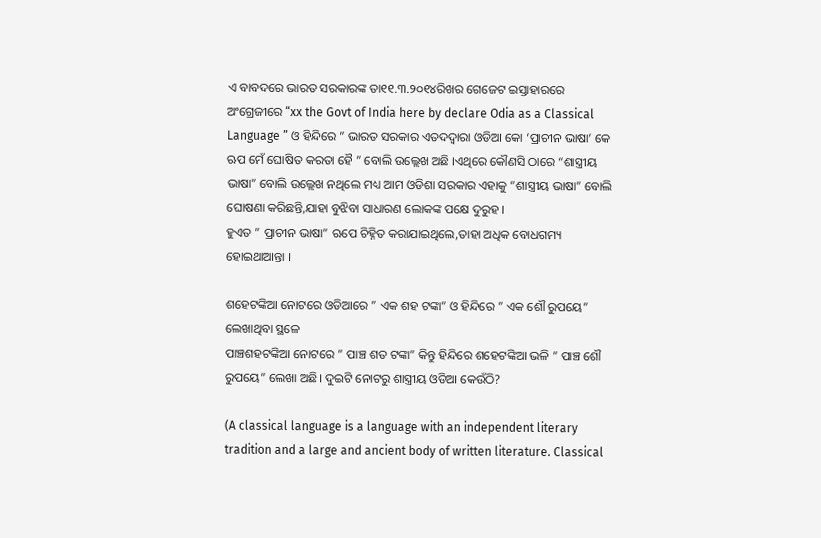ଏ ବାବଦରେ ଭାରତ ସରକାରଙ୍କ ତା୧୧.୩.୨୦୧୪ରିଖର ଗେଜେଟ ଇସ୍ତାହାରରେ ଅଂଗ୍ରେଜୀରେ “xx the Govt of India here by declare Odia as a Classical Language ” ଓ ହିନ୍ଦିରେ ” ଭାରତ ସରକାର ଏତଦଦ୍ୱାରା ଓଡିଆ କୋ ‘ପ୍ରାଚୀନ ଭାଷା’ କେ ଋପ ମେଁ ଘୋଷିତ କରତା ହୈ ” ବୋଲି ଉଲ୍ଲେଖ ଅଛି ।ଏଥିରେ କୌଣସି ଠାରେ “ଶାସ୍ତ୍ରୀୟ ଭାଷା” ବୋଲି ଉଲ୍ଲେଖ ନଥିଲେ ମଧ୍ୟ ଆମ ଓଡିଶା ସରକାର ଏହାକୁ “ଶାସ୍ତ୍ରୀୟ ଭାଷା” ବୋଲି ଘୋଷଣା କରିଛନ୍ତି,ଯାହା ବୁଝିବା ସାଧାରଣ ଲୋକଙ୍କ ପକ୍ଷେ ଦୁରୁହ ।
ହୁଏତ ” ପ୍ରାଚୀନ ଭାଷା” ଋପେ ଚିହ୍ନିତ କରାଯାଇଥିଲେ,ତାହା ଅଧିକ ବୋଧଗମ୍ୟ ହୋଇଥାଆନ୍ତା ।

ଶହେଟଙ୍କିଆ ନୋଟରେ ଓଡିଆରେ ” ଏକ ଶହ ଟଙ୍କା” ଓ ହିନ୍ଦିରେ ” ଏକ ଶୌ ରୁପୟେ” ଲେଖାଥିବା ସ୍ଥଳେ
ପାଞ୍ଚଶହଟଙ୍କିଆ ନୋଟରେ ” ପାଞ୍ଚ ଶତ ଟଙ୍କା” କିନ୍ତୁ ହିନ୍ଦିରେ ଶହେଟଙ୍କିଆ ଭଳି ” ପାଞ୍ଚ ଶୌ ରୁପୟେ” ଲେଖା ଅଛି। ଦୁଇଟି ନୋଟରୁ ଶାସ୍ତ୍ରୀୟ ଓଡିଆ କେଉଁଠି?

(A classical language is a language with an independent literary tradition and a large and ancient body of written literature. Classical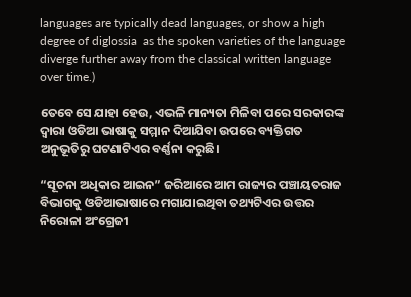languages are typically dead languages, or show a high degree of diglossia  as the spoken varieties of the language diverge further away from the classical written language over time.)

ତେବେ ସେ ଯାହା ହେଉ, ଏଭଳି ମାନ୍ୟତା ମିଳିବା ପରେ ସରକାରଙ୍କ ଦ୍ୱାରା ଓଡିଆ ଭାଷାକୁ ସମ୍ମାନ ଦିଆଯିବା ଉପରେ ବ୍ୟକ୍ତିଗତ ଅନୁଭୂତିରୁ ଘଟଣାଟିଏର ବର୍ଣ୍ଣନା କରୁଛି।

“ସୂଚନା ଅଧିକାର ଆଇନ” ଜରିଆରେ ଆମ ରାଜ୍ୟର ପଞ୍ଚାୟତରାଜ ବିଭାଗକୁ ଓଡିଆଭାଷାରେ ମଗାଯାଇଥିବା ତଥ୍ୟଟିଏର ଉତ୍ତର ନିରୋଳା ଅଂଗ୍ରେଜୀ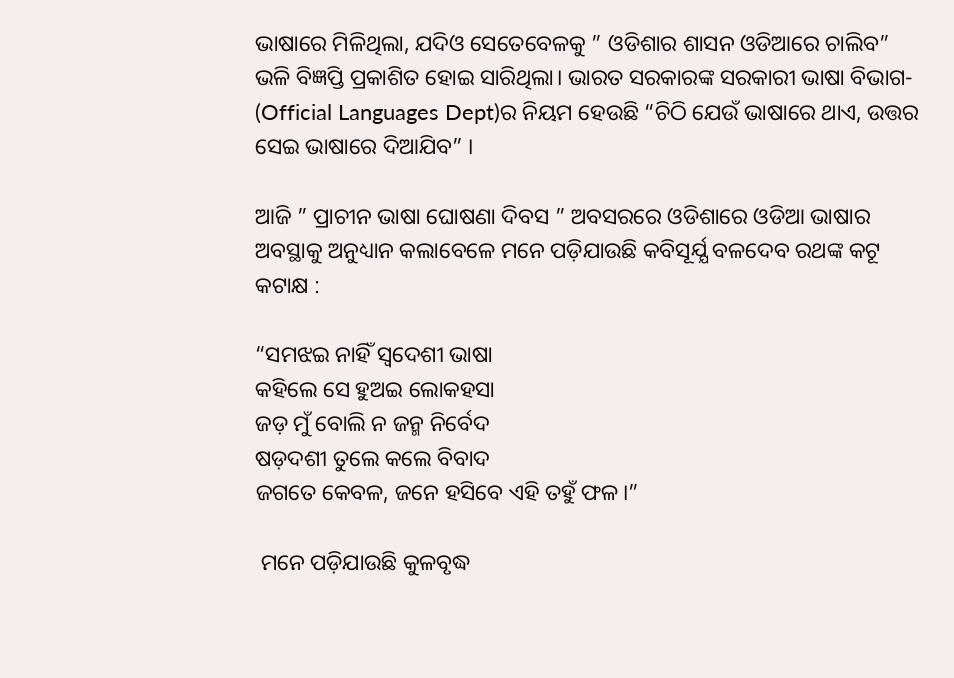ଭାଷାରେ ମିଳିଥିଲା, ଯଦିଓ ସେତେବେଳକୁ ” ଓଡିଶାର ଶାସନ ଓଡିଆରେ ଚାଲିବ” ଭଳି ବିଜ୍ଞପ୍ତି ପ୍ରକାଶିତ ହୋଇ ସାରିଥିଲା। ଭାରତ ସରକାରଙ୍କ ସରକାରୀ ଭାଷା ବିଭାଗ- (Official Languages Dept)ର ନିୟମ ହେଉଛି “ଚିଠି ଯେଉଁ ଭାଷାରେ ଥାଏ, ଉତ୍ତର ସେଇ ଭାଷାରେ ଦିଆଯିବ” ।

ଆଜି ” ପ୍ରାଚୀନ ଭାଷା ଘୋଷଣା ଦିବସ ” ଅବସରରେ ଓଡିଶାରେ ଓଡିଆ ଭାଷାର ଅବସ୍ଥାକୁ ଅନୁଧ୍ୟାନ କଲାବେଳେ ମନେ ପଡ଼ିଯାଉଛି କବିସୂର୍ଯ୍ଯ ବଳଦେବ ରଥଙ୍କ କଟୂ କଟାକ୍ଷ :

“ସମଝଇ ନାହିଁ ସ୍ୱଦେଶୀ ଭାଷା
କହିଲେ ସେ ହୁଅଇ ଲୋକହସା
ଜଡ଼ ମୁଁ ବୋଲି ନ ଜନ୍ମ ନିର୍ବେଦ
ଷଡ଼ଦଶୀ ତୁଲେ କଲେ ବିବାଦ
ଜଗତେ କେବଳ, ଜନେ ହସିବେ ଏହି ତହୁଁ ଫଳ।”

 ମନେ ପଡ଼ିଯାଉଛି କୁଳବୃଦ୍ଧ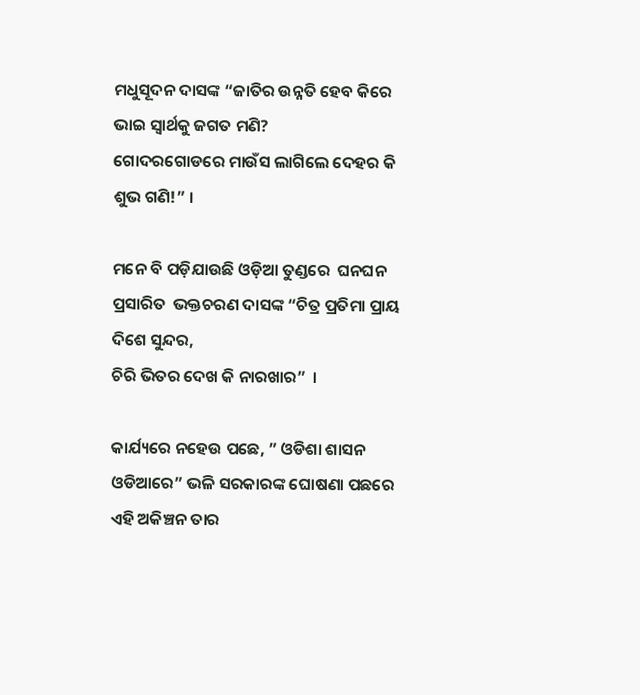ମଧୁସୂଦନ ଦାସଙ୍କ “ଜାତିର ଉନ୍ନତି ହେବ କିରେ ଭାଇ ସ୍ୱାର୍ଥକୁ ଜଗତ ମଣି?
ଗୋଦରଗୋଡରେ ମାଉଁସ ଲାଗିଲେ ଦେହର କି ଶୁଭ ଗଣି!” ।

ମନେ ବି ପଡ଼ିଯାଉଛି ଓଡ଼ିଆ ତୁଣ୍ଡରେ  ଘନଘନ ପ୍ରସାରିତ  ଭକ୍ତଚରଣ ଦାସଙ୍କ “ଚିତ୍ର ପ୍ରତିମା ପ୍ରାୟ ଦିଶେ ସୁନ୍ଦର,
ଚିରି ଭିତର ଦେଖ କି ନାରଖାର”  ।

କାର୍ଯ୍ୟରେ ନହେଉ ପଛେ, ” ଓଡିଶା ଶାସନ ଓଡିଆରେ” ଭଳି ସରକାରଙ୍କ ଘୋଷଣା ପଛରେ ଏହି ଅକିଞ୍ଚନ ତାର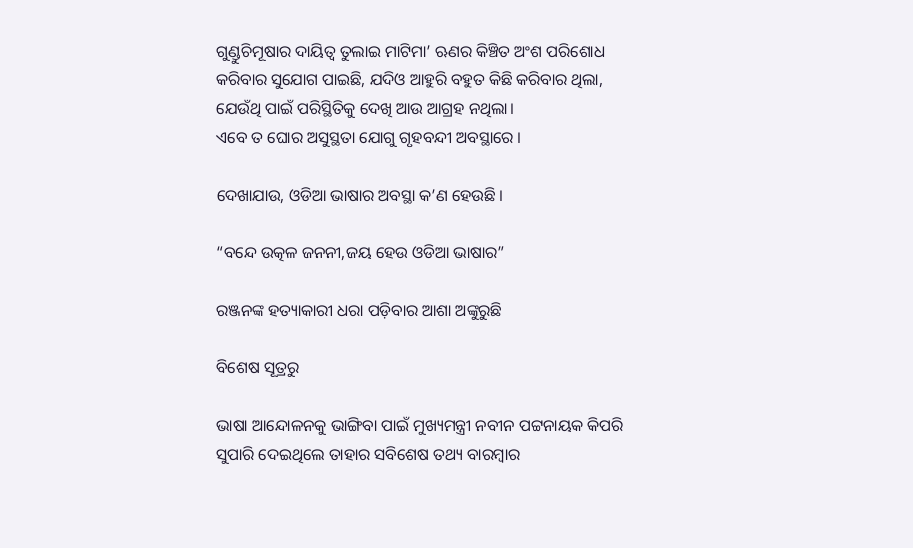ଗୁଣ୍ଡୁଚିମୂଷାର ଦାୟିତ୍ୱ ତୁଲାଇ ମାଟିମା’ ଋଣର କିଞ୍ଚିତ ଅଂଶ ପରିଶୋଧ କରିବାର ସୁଯୋଗ ପାଇଛି, ଯଦିଓ ଆହୁରି ବହୁତ କିଛି କରିବାର ଥିଲା, ଯେଉଁଥି ପାଇଁ ପରିସ୍ଥିତିକୁ ଦେଖି ଆଉ ଆଗ୍ରହ ନଥିଲା।
ଏବେ ତ ଘୋର ଅସୁସ୍ଥତା ଯୋଗୁ ଗୃହବନ୍ଦୀ ଅବସ୍ଥାରେ ।

ଦେଖାଯାଉ, ଓଡିଆ ଭାଷାର ଅବସ୍ଥା କ’ଣ ହେଉଛି ।

“ବନ୍ଦେ ଉତ୍କଳ ଜନନୀ,ଜୟ ହେଉ ଓଡିଆ ଭାଷାର”

ରଞ୍ଜନଙ୍କ ହତ୍ୟାକାରୀ ଧରା ପଡ଼ିବାର ଆଶା ଅଙ୍କୁରୁଛି

ବିଶେଷ ସୂତ୍ରରୁ

ଭାଷା ଆନ୍ଦୋଳନକୁ ଭାଙ୍ଗିବା ପାଇଁ ମୁଖ୍ୟମନ୍ତ୍ରୀ ନବୀନ ପଟ୍ଟନାୟକ କିପରି ସୁପାରି ଦେଇଥିଲେ ତାହାର ସବିଶେଷ ତଥ୍ୟ ବାରମ୍ବାର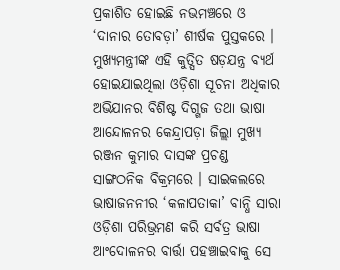ପ୍ରକାଶିତ ହୋଇଛି ନଭମଞ୍ଚରେ ଓ ‘ଦାନାର ତୋବଡ଼ା’ ଶୀର୍ଷକ ପୁସ୍ତକରେ । ମୁଖ୍ୟମନ୍ତ୍ରୀଙ୍କ ଏହି କୁତ୍ସିତ ଷଡ଼ଯନ୍ତ୍ର ବ୍ୟର୍ଥ ହୋଇଯାଇଥିଲା ଓଡ଼ିଶା ସୂଚନା ଅଧିକାର ଅଭିଯାନର ବିଶିଷ୍ଟ ଦିଗ୍ଗଜ ତଥା ଭାଷା ଆନ୍ଦୋଳନର କେନ୍ଦ୍ରାପଡ଼ା ଜିଲ୍ଲା ମୁଖ୍ୟ ରଞ୍ଜନ କୁମାର ଦାସଙ୍କ ପ୍ରଚଣ୍ଡ ସାଙ୍ଗଠନିକ ବିକ୍ରମରେ । ସାଇକଲରେ ଭାଷାଜନନୀର ‘କଳାପତାକା’ ବାନ୍ଧି ସାରା ଓଡ଼ିଶା ପରିଭ୍ରମଣ କରି ସର୍ବତ୍ର ଭାଷା ଆଂଦୋଳନର ବାର୍ତ୍ତା ପହଞ୍ଚାଇବାକୁ ସେ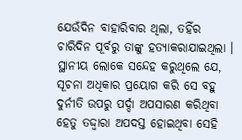ଯେଉଁଦିନ ବାହାରିବାର ଥିଲା, ତହିଁର ଚାରିଦିନ ପୂର୍ବରୁ ତାଙ୍କୁ ହତ୍ୟାକରାଯାଇଥିଲା । ସ୍ଥାନୀୟ ଲୋକେ ସନ୍ଦେହ କରୁଥିଲେ ଯେ, ସୂଚନା ଅଧିକାର ପ୍ରୟୋଗ କରି ସେ ବହୁ ଦୁର୍ନୀତି ଉପରୁ ପର୍ଦ୍ଦା ଅପସାରଣ କରିଥିବା ହେତୁ ତଦ୍ଦ୍ଵାରା ଅପଦସ୍ତ ହୋଇଥିବା ସେହି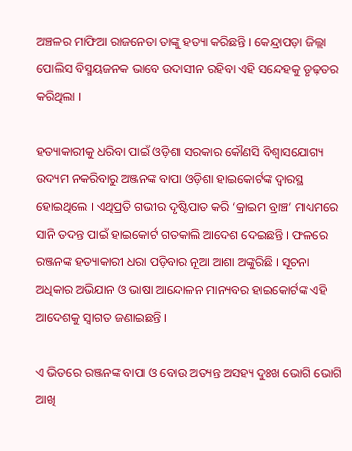ଅଞ୍ଚଳର ମାଫିଆ ରାଜନେତା ତାଙ୍କୁ ହତ୍ୟା କରିଛନ୍ତି । କେନ୍ଦ୍ରାପଡ଼ା ଜିଲ୍ଲା ପୋଲିସ ବିସ୍ମୟଜନକ ଭାବେ ଉଦାସୀନ ରହିବା ଏହି ସନ୍ଦେହକୁ ଡୃଢ଼ତର କରିଥିଲା ।

ହତ୍ୟାକାରୀକୁ ଧରିବା ପାଇଁ ଓଡ଼ିଶା ସରକାର କୌଣସି ବିଶ୍ଵାସଯୋଗ୍ୟ ଉଦ୍ୟମ ନକରିବାରୁ ଅଞ୍ଜନଙ୍କ ବାପା ଓଡ଼ିଶା ହାଇକୋର୍ଟଙ୍କ ଦ୍ଵାରସ୍ଥ ହୋଇଥିଲେ । ଏଥିପ୍ରତି ଗଭୀର ଦୃଷ୍ଟିପାତ କରି ‘କ୍ରାଇମ ବ୍ରାଞ୍ଚ’ ମାଧ୍ୟମରେ ସାନି ତଦନ୍ତ ପାଇଁ ହାଇକୋର୍ଟ ଗତକାଲି ଆଦେଶ ଦେଇଛନ୍ତି । ଫଳରେ ରଞ୍ଜନଙ୍କ ହତ୍ୟାକାରୀ ଧରା ପଡ଼ିବାର ନୂଆ ଆଶା ଅଙ୍କୁରିଛି । ସୂଚନା ଅଧିକାର ଅଭିଯାନ ଓ ଭାଷା ଆନ୍ଦୋଳନ ମାନ୍ୟବର ହାଇକୋର୍ଟଙ୍କ ଏହି ଆଦେଶକୁ ସ୍ଵାଗତ ଜଣାଇଛନ୍ତି ।

ଏ ଭିତରେ ରଞ୍ଜନଙ୍କ ବାପା ଓ ବୋଉ ଅତ୍ୟନ୍ତ ଅସହ୍ୟ ଦୁଃଖ ଭୋଗି ଭୋଗି ଆଖି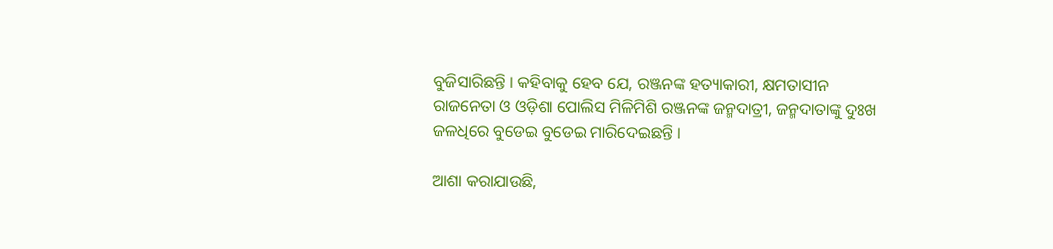ବୁଜିସାରିଛନ୍ତି । କହିବାକୁ ହେବ ଯେ, ରଞ୍ଜନଙ୍କ ହତ୍ୟାକାରୀ, କ୍ଷମତାସୀନ ରାଜନେତା ଓ ଓଡ଼ିଶା ପୋଲିସ ମିଳିମିଶି ରଞ୍ଜନଙ୍କ ଜନ୍ମଦାତ୍ରୀ, ଜନ୍ମଦାତାଙ୍କୁ ଦୁଃଖ ଜଳଧିରେ ବୁଡେଇ ବୁଡେଇ ମାରିଦେଇଛନ୍ତି ।

ଆଶା କରାଯାଉଛି,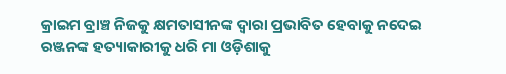କ୍ରାଇମ ବ୍ରାଞ୍ଚ ନିଜକୁ କ୍ଷମତାସୀନଙ୍କ ଦ୍ଵାରା ପ୍ରଭାବିତ ହେବାକୁ ନଦେଇ ରଞ୍ଜନଙ୍କ ହତ୍ୟାକାରୀକୁ ଧରି ମା ଓଡ଼ିଶାକୁ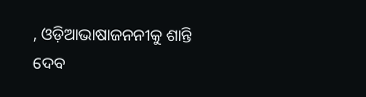, ଓଡ଼ିଆଭାଷାଜନନୀକୁ ଶାନ୍ତି ଦେବ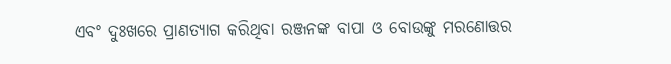ଏବଂ ଦୁଃଖରେ ପ୍ରାଣତ୍ୟାଗ କରିଥିବା ରଞ୍ଜନଙ୍କ ବାପା ଓ ବୋଉଙ୍କୁ ମରଣୋତ୍ତର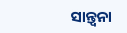ସାନ୍ତ୍ଵନା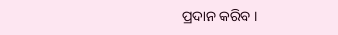ପ୍ରଦାନ କରିବ ।